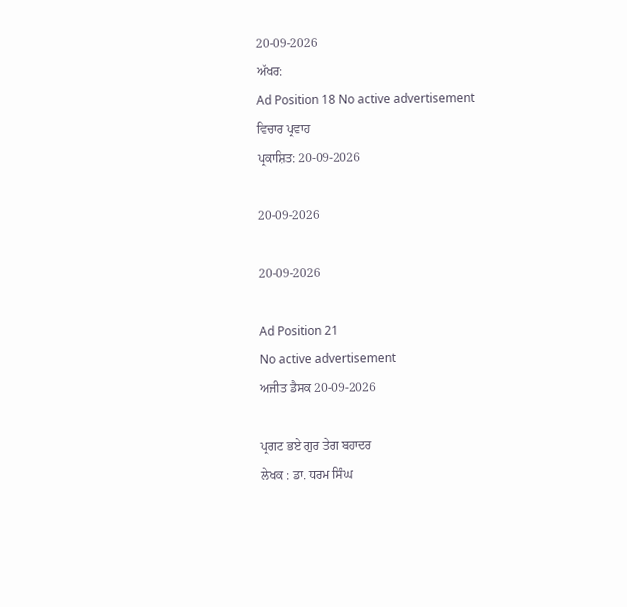20-09-2026
ਅੱਖਰ:
Ad Position 18 No active advertisement
ਵਿਚਾਰ ਪ੍ਰਵਾਹ
ਪ੍ਰਕਾਸ਼ਿਤ: 20-09-2026

20-09-2026

20-09-2026

Ad Position 21
No active advertisement
ਅਜੀਤ ਡੈਸਕ 20-09-2026

ਪ੍ਰਗਟ ਭਏ ਗੁਰ ਤੇਗ ਬਹਾਦਰ
ਲੇਖਕ : ਡਾ. ਧਰਮ ਸਿੰਘ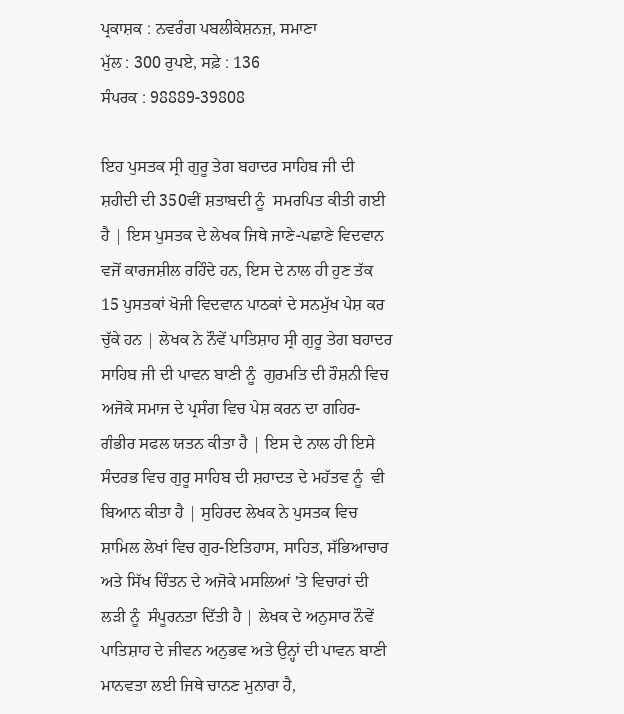ਪ੍ਰਕਾਸ਼ਕ : ਨਵਰੰਗ ਪਬਲੀਕੇਸ਼ਨਜ਼, ਸਮਾਣਾ
ਮੁੱਲ : 300 ਰੁਪਏ, ਸਫ਼ੇ : 136
ਸੰਪਰਕ : 98889-39808

ਇਹ ਪੁਸਤਕ ਸ੍ਰੀ ਗੁਰੂ ਤੇਗ ਬਹਾਦਰ ਸਾਹਿਬ ਜੀ ਦੀ ਸ਼ਹੀਦੀ ਦੀ 350ਵੀਂ ਸ਼ਤਾਬਦੀ ਨੂੰ  ਸਮਰਪਿਤ ਕੀਤੀ ਗਈ ਹੈ | ਇਸ ਪੁਸਤਕ ਦੇ ਲੇਖਕ ਜਿਥੇ ਜਾਣੇ-ਪਛਾਣੇ ਵਿਦਵਾਨ ਵਜੋਂ ਕਾਰਜਸ਼ੀਲ ਰਹਿੰਦੇ ਹਨ, ਇਸ ਦੇ ਨਾਲ ਹੀ ਹੁਣ ਤੱਕ 15 ਪੁਸਤਕਾਂ ਖੋਜੀ ਵਿਦਵਾਨ ਪਾਠਕਾਂ ਦੇ ਸਨਮੁੱਖ ਪੇਸ਼ ਕਰ ਚੁੱਕੇ ਹਨ | ਲੇਖਕ ਨੇ ਨੌਵੇਂ ਪਾਤਿਸ਼ਾਹ ਸ੍ਰੀ ਗੁਰੂ ਤੇਗ ਬਹਾਦਰ ਸਾਹਿਬ ਜੀ ਦੀ ਪਾਵਨ ਬਾਣੀ ਨੂੰ  ਗੁਰਮਤਿ ਦੀ ਰੌਸ਼ਨੀ ਵਿਚ ਅਜੋਕੇ ਸਮਾਜ ਦੇ ਪ੍ਰਸੰਗ ਵਿਚ ਪੇਸ਼ ਕਰਨ ਦਾ ਗਹਿਰ-ਗੰਭੀਰ ਸਫਲ ਯਤਨ ਕੀਤਾ ਹੈ | ਇਸ ਦੇ ਨਾਲ ਹੀ ਇਸੇ ਸੰਦਰਭ ਵਿਚ ਗੁਰੂ ਸਾਹਿਬ ਦੀ ਸ਼ਹਾਦਤ ਦੇ ਮਹੱਤਵ ਨੂੰ  ਵੀ ਬਿਆਨ ਕੀਤਾ ਹੈ | ਸੁਹਿਰਦ ਲੇਖਕ ਨੇ ਪੁਸਤਕ ਵਿਚ ਸ਼ਾਮਿਲ ਲੇਖਾਂ ਵਿਚ ਗੁਰ-ਇਤਿਹਾਸ, ਸਾਹਿਤ, ਸੱਭਿਆਚਾਰ ਅਤੇ ਸਿੱਖ ਚਿੰਤਨ ਦੇ ਅਜੋਕੇ ਮਸਲਿਆਂ 'ਤੇ ਵਿਚਾਰਾਂ ਦੀ ਲੜੀ ਨੂੰ  ਸੰਪੂਰਨਤਾ ਦਿੱਤੀ ਹੈ | ਲੇਖਕ ਦੇ ਅਨੁਸਾਰ ਨੌਵੇਂ ਪਾਤਿਸ਼ਾਹ ਦੇ ਜੀਵਨ ਅਨੁਭਵ ਅਤੇ ਉਨ੍ਹਾਂ ਦੀ ਪਾਵਨ ਬਾਣੀ ਮਾਨਵਤਾ ਲਈ ਜਿਥੇ ਚਾਨਣ ਮੁਨਾਰਾ ਹੈ,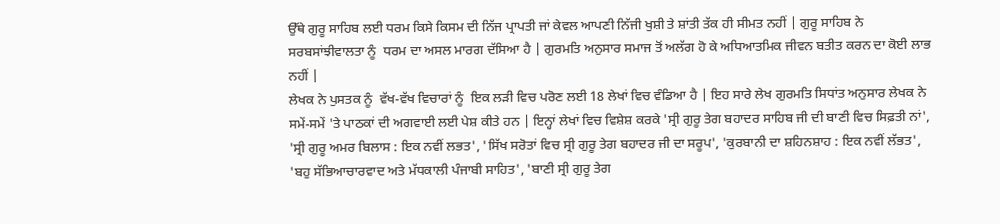ਉੱਥੇ ਗੁਰੂ ਸਾਹਿਬ ਲਈ ਧਰਮ ਕਿਸੇ ਕਿਸਮ ਦੀ ਨਿੱਜ ਪ੍ਰਾਪਤੀ ਜਾਂ ਕੇਵਲ ਆਪਣੀ ਨਿੱਜੀ ਖੁਸ਼ੀ ਤੇ ਸ਼ਾਂਤੀ ਤੱਕ ਹੀ ਸੀਮਤ ਨਹੀਂ | ਗੁਰੂ ਸਾਹਿਬ ਨੇ ਸਰਬਸਾਂਝੀਵਾਲਤਾ ਨੂੰ  ਧਰਮ ਦਾ ਅਸਲ ਮਾਰਗ ਦੱਸਿਆ ਹੈ | ਗੁਰਮਤਿ ਅਨੁਸਾਰ ਸਮਾਜ ਤੋਂ ਅਲੱਗ ਹੋ ਕੇ ਅਧਿਆਤਮਿਕ ਜੀਵਨ ਬਤੀਤ ਕਰਨ ਦਾ ਕੋਈ ਲਾਭ ਨਹੀਂ |
ਲੇਖਕ ਨੇ ਪੁਸਤਕ ਨੂੰ  ਵੱਖ-ਵੱਖ ਵਿਚਾਰਾਂ ਨੂੰ  ਇਕ ਲੜੀ ਵਿਚ ਪਰੋਣ ਲਈ 18 ਲੇਖਾਂ ਵਿਚ ਵੰਡਿਆ ਹੈ | ਇਹ ਸਾਰੇ ਲੇਖ ਗੁਰਮਤਿ ਸਿਧਾਂਤ ਅਨੁਸਾਰ ਲੇਖਕ ਨੇ ਸਮੇਂ-ਸਮੇਂ 'ਤੇ ਪਾਠਕਾਂ ਦੀ ਅਗਵਾਈ ਲਈ ਪੇਸ਼ ਕੀਤੇ ਹਨ | ਇਨ੍ਹਾਂ ਲੇਖਾਂ ਵਿਚ ਵਿਸ਼ੇਸ਼ ਕਰਕੇ 'ਸ੍ਰੀ ਗੁਰੂ ਤੇਗ ਬਹਾਦਰ ਸਾਹਿਬ ਜੀ ਦੀ ਬਾਣੀ ਵਿਚ ਸਿਫ਼ਤੀ ਨਾਂ', 'ਸ੍ਰੀ ਗੁਰੂ ਅਮਰ ਬਿਲਾਸ : ਇਕ ਨਵੀਂ ਲਭਤ', 'ਸਿੱਖ ਸਰੋਤਾਂ ਵਿਚ ਸ੍ਰੀ ਗੁਰੂ ਤੇਗ ਬਹਾਦਰ ਜੀ ਦਾ ਸਰੂਪ', 'ਕੁਰਬਾਨੀ ਦਾ ਸ਼ਹਿਨਸ਼ਾਹ : ਇਕ ਨਵੀਂ ਲੱਭਤ', 'ਬਹੁ ਸੱਭਿਆਚਾਰਵਾਦ ਅਤੇ ਮੱਧਕਾਲੀ ਪੰਜਾਬੀ ਸਾਹਿਤ', 'ਬਾਣੀ ਸ੍ਰੀ ਗੁਰੂ ਤੇਗ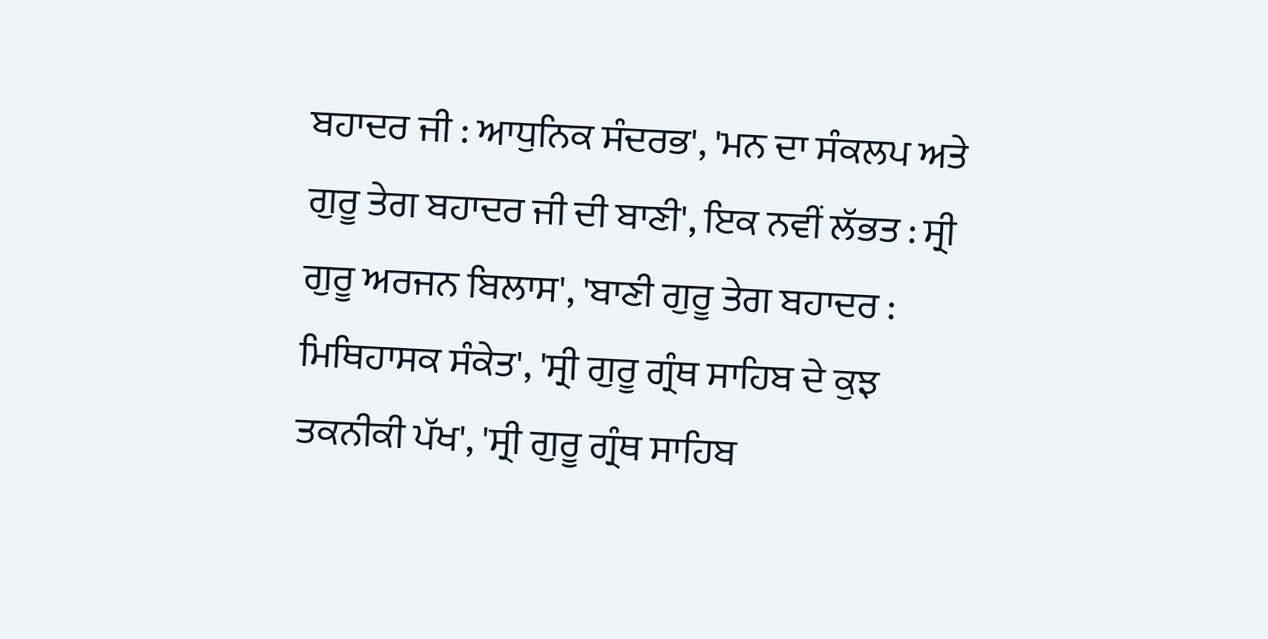ਬਹਾਦਰ ਜੀ : ਆਧੁਨਿਕ ਸੰਦਰਭ', 'ਮਨ ਦਾ ਸੰਕਲਪ ਅਤੇ ਗੁਰੂ ਤੇਗ ਬਹਾਦਰ ਜੀ ਦੀ ਬਾਣੀ', ਇਕ ਨਵੀਂ ਲੱਭਤ : ਸ੍ਰੀ ਗੁਰੂ ਅਰਜਨ ਬਿਲਾਸ', 'ਬਾਣੀ ਗੁਰੂ ਤੇਗ ਬਹਾਦਰ : ਮਿਥਿਹਾਸਕ ਸੰਕੇਤ', 'ਸ੍ਰੀ ਗੁਰੂ ਗ੍ਰੰਥ ਸਾਹਿਬ ਦੇ ਕੁਝ ਤਕਨੀਕੀ ਪੱਖ', 'ਸ੍ਰੀ ਗੁਰੂ ਗ੍ਰੰਥ ਸਾਹਿਬ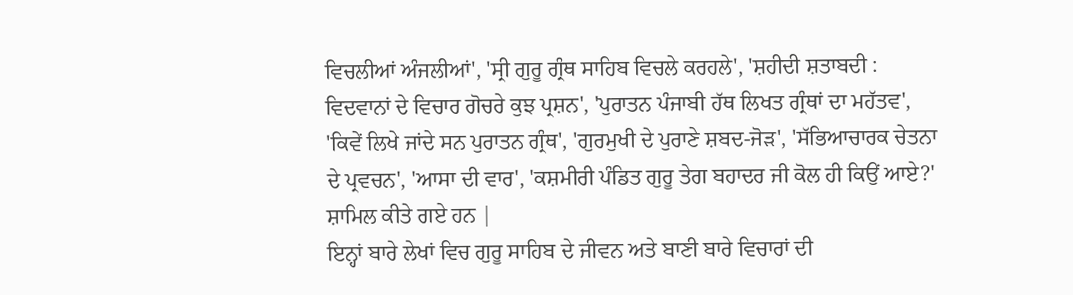ਵਿਚਲੀਆਂ ਅੰਜਲੀਆਂ', 'ਸ੍ਰੀ ਗੁਰੂ ਗ੍ਰੰਥ ਸਾਹਿਬ ਵਿਚਲੇ ਕਰਹਲੇ', 'ਸ਼ਹੀਦੀ ਸ਼ਤਾਬਦੀ : ਵਿਦਵਾਨਾਂ ਦੇ ਵਿਚਾਰ ਗੋਚਰੇ ਕੁਝ ਪ੍ਰਸ਼ਨ', 'ਪੁਰਾਤਨ ਪੰਜਾਬੀ ਹੱਥ ਲਿਖਤ ਗ੍ਰੰਥਾਂ ਦਾ ਮਹੱਤਵ', 'ਕਿਵੇਂ ਲਿਖੇ ਜਾਂਦੇ ਸਨ ਪੁਰਾਤਨ ਗ੍ਰੰਥ', 'ਗੁਰਮੁਖੀ ਦੇ ਪੁਰਾਣੇ ਸ਼ਬਦ-ਜੋੜ', 'ਸੱਭਿਆਚਾਰਕ ਚੇਤਨਾ ਦੇ ਪ੍ਰਵਚਨ', 'ਆਸਾ ਦੀ ਵਾਰ', 'ਕਸ਼ਮੀਰੀ ਪੰਡਿਤ ਗੁਰੂ ਤੇਗ ਬਹਾਦਰ ਜੀ ਕੋਲ ਹੀ ਕਿਉਂ ਆਏ?' ਸ਼ਾਮਿਲ ਕੀਤੇ ਗਏ ਹਨ |
ਇਨ੍ਹਾਂ ਬਾਰੇ ਲੇਖਾਂ ਵਿਚ ਗੁਰੂ ਸਾਹਿਬ ਦੇ ਜੀਵਨ ਅਤੇ ਬਾਣੀ ਬਾਰੇ ਵਿਚਾਰਾਂ ਦੀ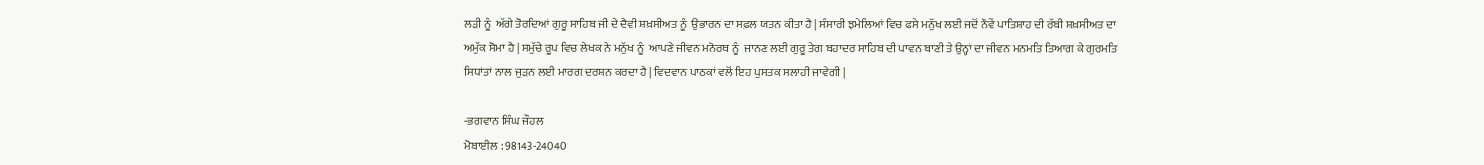ਲੜੀ ਨੂੰ  ਅੱਗੇ ਤੋਰਦਿਆਂ ਗੁਰੂ ਸਾਹਿਬ ਜੀ ਦੇ ਦੈਵੀ ਸ਼ਖ਼ਸੀਅਤ ਨੂੰ  ਉਭਾਰਨ ਦਾ ਸਫ਼ਲ ਯਤਨ ਕੀਤਾ ਹੈ | ਸੰਸਾਰੀ ਝਮੇਲਿਆਂ ਵਿਚ ਫਸੇ ਮਨੁੱਖ ਲਈ ਜਦੋਂ ਨੌਵੇਂ ਪਾਤਿਸ਼ਾਹ ਦੀ ਰੱਬੀ ਸ਼ਖ਼ਸੀਅਤ ਦਾ ਅਮੁੱਕ ਸੋਮਾ ਹੈ | ਸਮੁੱਚੇ ਰੂਪ ਵਿਚ ਲੇਖਕ ਨੇ ਮਨੁੱਖ ਨੂੰ  ਆਪਣੇ ਜੀਵਨ ਮਨੋਰਥ ਨੂੰ  ਜਾਨਣ ਲਈ ਗੁਰੂ ਤੇਗ ਬਹਾਦਰ ਸਾਹਿਬ ਦੀ ਪਾਵਨ ਬਾਣੀ ਤੇ ਉਨ੍ਹਾਂ ਦਾ ਜੀਵਨ ਮਨਮਤਿ ਤਿਆਗ ਕੇ ਗੁਰਮਤਿ ਸਿਧਾਂਤਾਂ ਨਾਲ ਜੁੜਨ ਲਈ ਮਾਰਗ ਦਰਸ਼ਨ ਕਰਦਾ ਹੈ | ਵਿਦਵਾਨ ਪਾਠਕਾਂ ਵਲੋਂ ਇਹ ਪੁਸਤਕ ਸਲਾਹੀ ਜਾਵੇਗੀ |

-ਭਗਵਾਨ ਸਿੰਘ ਜੌਹਲ
ਮੋਬਾਈਲ : 98143-24040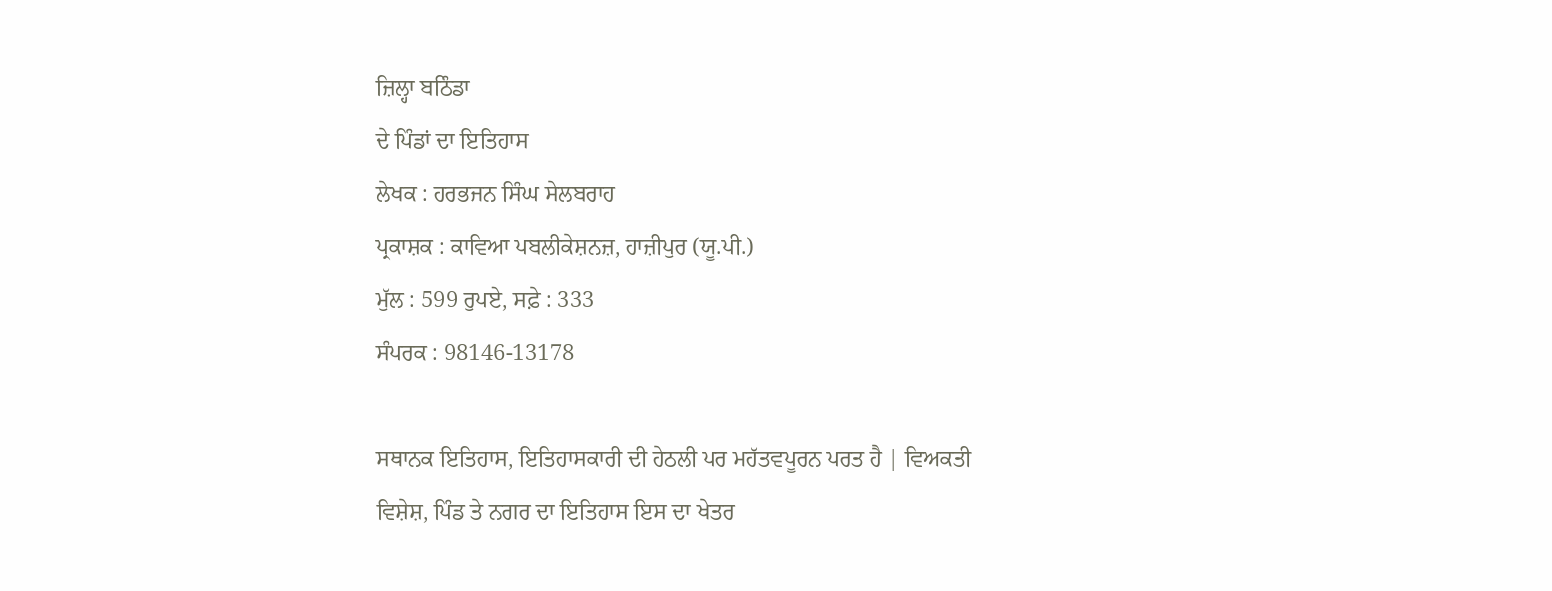ਜ਼ਿਲ੍ਹਾ ਬਠਿੰਡਾ
ਦੇ ਪਿੰਡਾਂ ਦਾ ਇਤਿਹਾਸ
ਲੇਖਕ : ਹਰਭਜਨ ਸਿੰਘ ਸੇਲਬਰਾਹ
ਪ੍ਰਕਾਸ਼ਕ : ਕਾਵਿਆ ਪਬਲੀਕੇਸ਼ਨਜ਼, ਹਾਜ਼ੀਪੁਰ (ਯੂ.ਪੀ.)
ਮੁੱਲ : 599 ਰੁਪਏ, ਸਫ਼ੇ : 333
ਸੰਪਰਕ : 98146-13178

ਸਥਾਨਕ ਇਤਿਹਾਸ, ਇਤਿਹਾਸਕਾਰੀ ਦੀ ਹੇਠਲੀ ਪਰ ਮਹੱਤਵਪੂਰਨ ਪਰਤ ਹੈ | ਵਿਅਕਤੀ ਵਿਸ਼ੇਸ਼, ਪਿੰਡ ਤੇ ਨਗਰ ਦਾ ਇਤਿਹਾਸ ਇਸ ਦਾ ਖੇਤਰ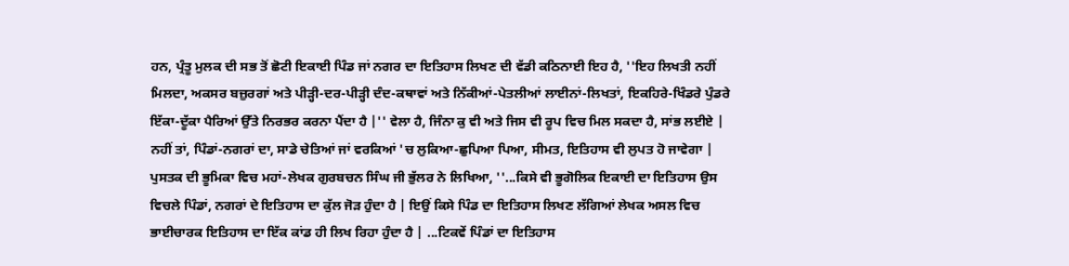ਹਨ, ਪ੍ਰੰਤੂ ਮੁਲਕ ਦੀ ਸਭ ਤੋਂ ਛੋਟੀ ਇਕਾਈ ਪਿੰਡ ਜਾਂ ਨਗਰ ਦਾ ਇਤਿਹਾਸ ਲਿਖਣ ਦੀ ਵੱਡੀ ਕਠਿਨਾਈ ਇਹ ਹੈ, ''ਇਹ ਲਿਖਤੀ ਨਹੀਂ ਮਿਲਦਾ, ਅਕਸਰ ਬਜ਼ੁਰਗਾਂ ਅਤੇ ਪੀੜ੍ਹੀ-ਦਰ-ਪੀੜ੍ਹੀ ਦੰਦ-ਕਥਾਵਾਂ ਅਤੇ ਨਿੱਕੀਆਂ-ਪੇਤਲੀਆਂ ਲਾਈਨਾਂ-ਲਿਖਤਾਂ, ਇਕਹਿਰੇ-ਖਿੰਡਰੇ ਪੁੰਡਰੇ ਇੱਕਾ-ਦੂੱਕਾ ਪੈਰਿਆਂ ਉੱਤੇ ਨਿਰਭਰ ਕਰਨਾ ਪੈਂਦਾ ਹੈ |'' ਵੇਲਾ ਹੈ, ਜਿੰਨਾ ਕੁ ਵੀ ਅਤੇ ਜਿਸ ਵੀ ਰੂਪ ਵਿਚ ਮਿਲ ਸਕਦਾ ਹੈ, ਸਾਂਭ ਲਈਏ | ਨਹੀਂ ਤਾਂ, ਪਿੰਡਾਂ-ਨਗਰਾਂ ਦਾ, ਸਾਡੇ ਚੇਤਿਆਂ ਜਾਂ ਵਰਕਿਆਂ 'ਚ ਲੁਕਿਆ-ਛੁਪਿਆ ਪਿਆ, ਸੀਮਤ, ਇਤਿਹਾਸ ਵੀ ਲੁਪਤ ਹੋ ਜਾਵੇਗਾ | ਪੁਸਤਕ ਦੀ ਭੂਮਿਕਾ ਵਿਚ ਮਹਾਂ-ਲੇਖਕ ਗੁਰਬਚਨ ਸਿੰਘ ਜੀ ਭੁੱਲਰ ਨੇ ਲਿਖਿਆ, ''...ਕਿਸੇ ਵੀ ਭੂਗੋਲਿਕ ਇਕਾਈ ਦਾ ਇਤਿਹਾਸ ਉਸ ਵਿਚਲੇ ਪਿੰਡਾਂ, ਨਗਰਾਂ ਦੇ ਇਤਿਹਾਸ ਦਾ ਕੁੱਲ ਜੋੜ ਹੁੰਦਾ ਹੈ | ਇਉਂ ਕਿਸੇ ਪਿੰਡ ਦਾ ਇਤਿਹਾਸ ਲਿਖਣ ਲੱਗਿਆਂ ਲੇਖਕ ਅਸਲ ਵਿਚ ਭਾਈਚਾਰਕ ਇਤਿਹਾਸ ਦਾ ਇੱਕ ਕਾਂਡ ਹੀ ਲਿਖ ਰਿਹਾ ਹੁੰਦਾ ਹੈ | ...ਟਿਕਵੇਂ ਪਿੰਡਾਂ ਦਾ ਇਤਿਹਾਸ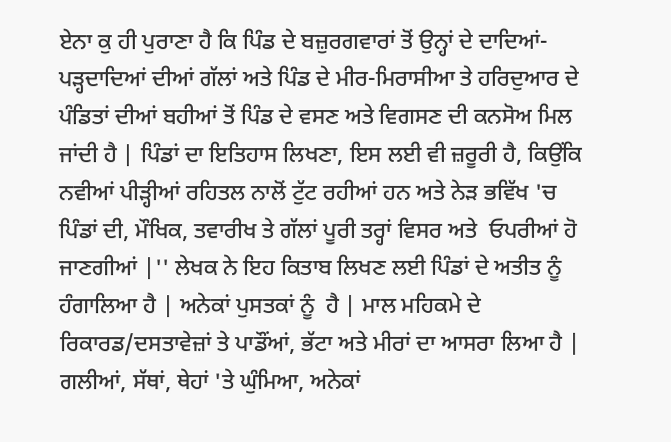ਏਨਾ ਕੁ ਹੀ ਪੁਰਾਣਾ ਹੈ ਕਿ ਪਿੰਡ ਦੇ ਬਜ਼ੁਰਗਵਾਰਾਂ ਤੋਂ ਉਨ੍ਹਾਂ ਦੇ ਦਾਦਿਆਂ-ਪੜ੍ਹਦਾਦਿਆਂ ਦੀਆਂ ਗੱਲਾਂ ਅਤੇ ਪਿੰਡ ਦੇ ਮੀਰ-ਮਿਰਾਸੀਆ ਤੇ ਹਰਿਦੁਆਰ ਦੇ ਪੰਡਿਤਾਂ ਦੀਆਂ ਬਹੀਆਂ ਤੋਂ ਪਿੰਡ ਦੇ ਵਸਣ ਅਤੇ ਵਿਗਸਣ ਦੀ ਕਨਸੋਅ ਮਿਲ ਜਾਂਦੀ ਹੈ | ਪਿੰਡਾਂ ਦਾ ਇਤਿਹਾਸ ਲਿਖਣਾ, ਇਸ ਲਈ ਵੀ ਜ਼ਰੂਰੀ ਹੈ, ਕਿਉਂਕਿ ਨਵੀਆਂ ਪੀੜ੍ਹੀਆਂ ਰਹਿਤਲ ਨਾਲੋਂ ਟੁੱਟ ਰਹੀਆਂ ਹਨ ਅਤੇ ਨੇੜ ਭਵਿੱਖ 'ਚ ਪਿੰਡਾਂ ਦੀ, ਮੌਖਿਕ, ਤਵਾਰੀਖ ਤੇ ਗੱਲਾਂ ਪੂਰੀ ਤਰ੍ਹਾਂ ਵਿਸਰ ਅਤੇ  ਓਪਰੀਆਂ ਹੋ ਜਾਣਗੀਆਂ |'' ਲੇਖਕ ਨੇ ਇਹ ਕਿਤਾਬ ਲਿਖਣ ਲਈ ਪਿੰਡਾਂ ਦੇ ਅਤੀਤ ਨੂੰ  ਹੰਗਾਲਿਆ ਹੈ | ਅਨੇਕਾਂ ਪੁਸਤਕਾਂ ਨੂੰ  ਹੈ | ਮਾਲ ਮਹਿਕਮੇ ਦੇ ਰਿਕਾਰਡ/ਦਸਤਾਵੇਜ਼ਾਂ ਤੇ ਪਾਡੌਂਆਂ, ਭੱਟਾ ਅਤੇ ਮੀਰਾਂ ਦਾ ਆਸਰਾ ਲਿਆ ਹੈ | ਗਲੀਆਂ, ਸੱਥਾਂ, ਥੇਹਾਂ 'ਤੇ ਘੁੰਮਿਆ, ਅਨੇਕਾਂ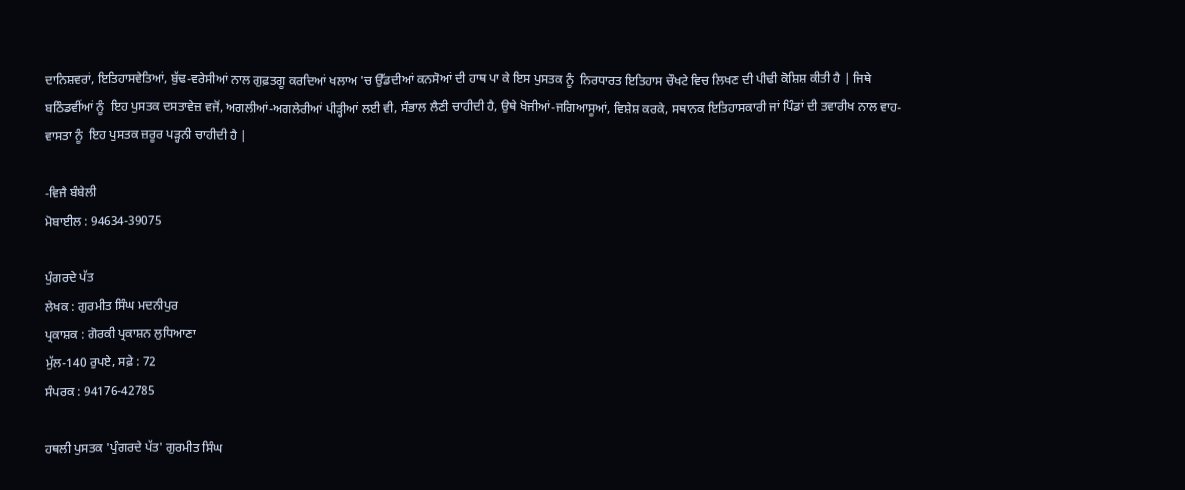ਦਾਨਿਸ਼ਵਰਾਂ, ਇਤਿਹਾਸਵੇਤਿਆਂ, ਬੁੱਢ-ਵਰੇਸੀਆਂ ਨਾਲ ਗੁਫ਼ਤਗੂ ਕਰਦਿਆਂ ਖਲਾਅ 'ਚ ਉੱਡਦੀਆਂ ਕਨਸੋਆਂ ਦੀ ਹਾਥ ਪਾ ਕੇ ਇਸ ਪੁਸਤਕ ਨੂੰ  ਨਿਰਧਾਰਤ ਇਤਿਹਾਸ ਚੌਖਟੇ ਵਿਚ ਲਿਖਣ ਦੀ ਪੀਢੀ ਕੋਸ਼ਿਸ਼ ਕੀਤੀ ਹੈ | ਜਿਥੇ ਬਠਿੰਡਵੀਂਆਂ ਨੂੰ  ਇਹ ਪੁਸਤਕ ਦਸਤਾਵੇਜ਼ ਵਜੋਂ, ਅਗਲੀਆਂ-ਅਗਲੇਰੀਆਂ ਪੀੜ੍ਹੀਆਂ ਲਈ ਵੀ, ਸੰਭਾਲ ਲੈਣੀ ਚਾਹੀਦੀ ਹੈ, ਉਥੇ ਖੋਜੀਆਂ-ਜਗਿਆਸੂਆਂ, ਵਿਸ਼ੇਸ਼ ਕਰਕੇ, ਸਥਾਨਕ ਇਤਿਹਾਸਕਾਰੀ ਜਾਂ ਪਿੰਡਾਂ ਦੀ ਤਵਾਰੀਖ ਨਾਲ ਵਾਹ-ਵਾਸਤਾ ਨੂੰ  ਇਹ ਪੁਸਤਕ ਜ਼ਰੂਰ ਪੜ੍ਹਨੀ ਚਾਹੀਦੀ ਹੈ |

-ਵਿਜੈ ਬੰਬੇਲੀ
ਮੋਬਾਈਲ : 94634-39075

ਪੁੰਗਰਦੇ ਪੱਤ
ਲੇਖਕ : ਗੁਰਮੀਤ ਸਿੰਘ ਮਦਨੀਪੁਰ
ਪ੍ਰਕਾਸ਼ਕ : ਗੋਰਕੀ ਪ੍ਰਕਾਸ਼ਨ ਲੁਧਿਆਣਾ
ਮੁੱਲ-140 ਰੁਪਏ, ਸਫ਼ੇ : 72
ਸੰਪਰਕ : 94176-42785

ਹਥਲੀ ਪੁਸਤਕ 'ਪੁੰਗਰਦੇ ਪੱਤ' ਗੁਰਮੀਤ ਸਿੰਘ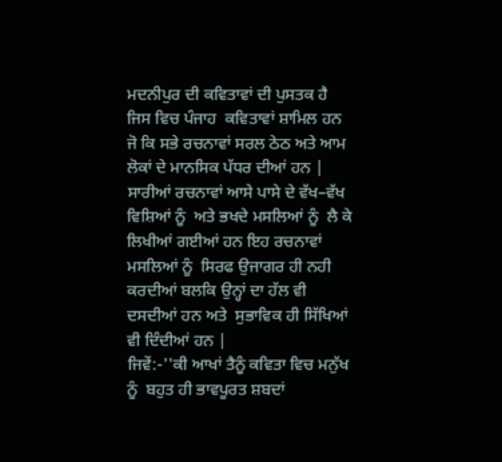ਮਦਨੀਪੁਰ ਦੀ ਕਵਿਤਾਵਾਂ ਦੀ ਪੁਸਤਕ ਹੈ ਜਿਸ ਵਿਚ ਪੰਜਾਹ  ਕਵਿਤਾਵਾਂ ਸ਼ਾਮਿਲ ਹਨ ਜੋ ਕਿ ਸਭੇ ਰਚਨਾਵਾਂ ਸਰਲ ਠੇਠ ਅਤੇ ਆਮ ਲੋਕਾਂ ਦੇ ਮਾਨਸਿਕ ਪੱਧਰ ਦੀਆਂ ਹਨ | ਸਾਰੀਆਂ ਰਚਨਾਵਾਂ ਆਸੇ ਪਾਸੇ ਦੇ ਵੱਖ–ਵੱਖ ਵਿਸ਼ਿਆਂ ਨੂੰ  ਅਤੇ ਭਖਦੇ ਮਸਲਿਆਂ ਨੂੰ  ਲੈ ਕੇ ਲਿਖੀਆਂ ਗਈਆਂ ਹਨ ਇਹ ਰਚਨਾਵਾਂ ਮਸਲਿਆਂ ਨੂੰ  ਸਿਰਫ ਉਜਾਗਰ ਹੀ ਨਹੀ ਕਰਦੀਆਂ ਬਲਕਿ ਉਨ੍ਹਾਂ ਦਾ ਹੱਲ ਵੀ ਦਸਦੀਆਂ ਹਨ ਅਤੇ  ਸੁਭਾਵਿਕ ਹੀ ਸਿੱਖਿਆਂ ਵੀ ਦਿੰਦੀਆਂ ਹਨ |
ਜਿਵੇਂ:-''ਕੀ ਆਖਾਂ ਤੈਨੂੰ ਕਵਿਤਾ ਵਿਚ ਮਨੁੱਖ ਨੂੰ  ਬਹੁਤ ਹੀ ਭਾਵਪੂਰਤ ਸ਼ਬਦਾਂ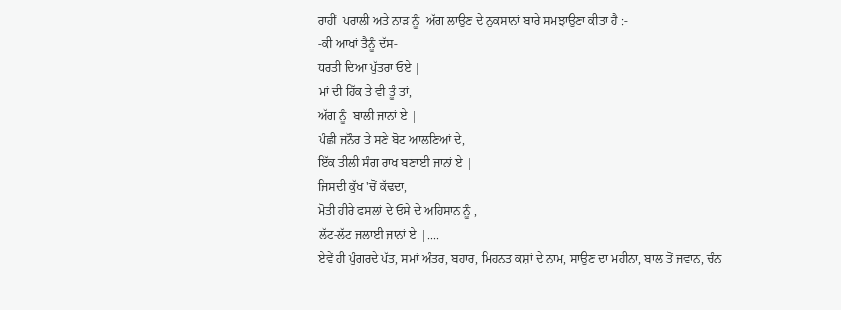ਰਾਹੀਂ  ਪਰਾਲੀ ਅਤੇ ਨਾੜ ਨੂੰ  ਅੱਗ ਲਾਉਣ ਦੇ ਨੁਕਸਾਨਾਂ ਬਾਰੇ ਸਮਝਾਉਣਾ ਕੀਤਾ ਹੈ :-
-ਕੀ ਆਖਾਂ ਤੈਨੂੰ ਦੱਸ-
ਧਰਤੀ ਦਿਆ ਪੁੱਤਰਾ ਓਏ |
ਮਾਂ ਦੀ ਹਿੱਕ ਤੇ ਵੀ ਤੂੰ ਤਾਂ,
ਅੱਗ ਨੂੰ  ਬਾਲੀ ਜਾਨਾਂ ਏ |
ਪੰਛੀ ਜਨੌਰ ਤੇ ਸਣੇ ਬੋਟ ਆਲਣਿਆਂ ਦੇ,
ਇੱਕ ਤੀਲੀ ਸੰਗ ਰਾਖ ਬਣਾਈ ਜਾਨਾਂ ਏ |
ਜਿਸਦੀ ਕੁੱਖ 'ਚੋਂ ਕੱਢਦਾ,
ਮੋਤੀ ਹੀਰੇ ਫਸਲਾਂ ਦੇ ਓਸੇ ਦੇ ਅਹਿਸਾਨ ਨੂੰ ,
ਲੱਟ-ਲੱਟ ਜਲਾਈ ਜਾਨਾਂ ਏ |....
ਏਵੇਂ ਹੀ ਪੁੰਗਰਦੇ ਪੱਤ, ਸਮਾਂ ਅੰਤਰ, ਬਹਾਰ, ਮਿਹਨਤ ਕਸ਼ਾਂ ਦੇ ਨਾਮ, ਸਾਉਣ ਦਾ ਮਹੀਨਾ, ਬਾਲ ਤੋਂ ਜਵਾਨ, ਚੰਨ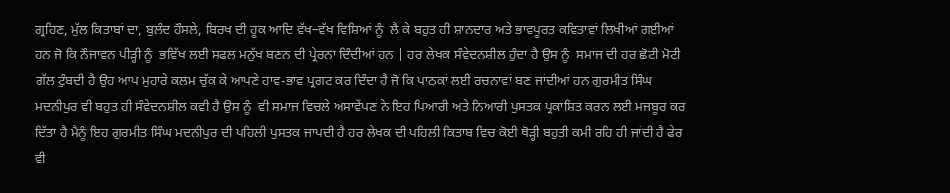ਗ੍ਰਹਿਣ, ਮੁੱਲ ਕਿਤਾਬਾਂ ਦਾ, ਬੁਲੰਦ ਹੌਸਲੇ, ਬਿਰਖ ਦੀ ਹੂਕ ਆਦਿ ਵੱਖ–ਵੱਖ ਵਿਸ਼ਿਆਂ ਨੂੰ  ਲੈ ਕੇ ਬਹੁਤ ਹੀ ਸ਼ਾਨਦਾਰ ਅਤੇ ਭਾਵਪੂਰਤ ਕਵਿਤਾਵਾਂ ਲਿਖੀਆਂ ਗਈਆਂ ਹਨ ਜੋ ਕਿ ਨੌਜਾਵਨ ਪੀੜ੍ਹੀ ਨੂੰ  ਭਵਿੱਖ ਲਈ ਸਫਲ ਮਨੁੱਖ ਬਣਨ ਦੀ ਪ੍ਰੇਰਨਾ ਦਿੰਦੀਆਂ ਹਨ | ਹਰ ਲੇਖਕ ਸੰਵੇਦਨਸ਼ੀਲ ਹੁੰਦਾ ਹੈ ਉਸ ਨੂੰ  ਸਮਾਜ ਦੀ ਹਰ ਛੋਟੀ ਮੋਟੀ ਗੱਲ ਟੁੰਬਦੀ ਹੈ ਉਹ ਆਪ ਮੁਹਾਰੇ ਕਲਮ ਚੁੱਕ ਕੇ ਆਪਣੇ ਹਾਵ-ਭਾਵ ਪ੍ਰਗਟ ਕਰ ਦਿੰਦਾ ਹੈ ਜੋ ਕਿ ਪਾਠਕਾਂ ਲਈ ਰਚਨਾਵਾਂ ਬਣ ਜਾਂਦੀਆਂ ਹਨ ਗੁਰਮੀਤ ਸਿੰਘ ਮਦਨੀਪੁਰ ਵੀ ਬਹੁਤ ਹੀ ਸੰਵੇਦਨਸ਼ੀਲ ਕਵੀ ਹੈ ਉਸ ਨੂੰ  ਵੀ ਸਮਾਜ ਵਿਚਲੇ ਅਸਾਵੇਂਪਣ ਨੇ ਇਹ ਪਿਆਰੀ ਅਤੇ ਨਿਆਰੀ ਪੁਸਤਕ ਪ੍ਰਕਾਸ਼ਿਤ ਕਰਨ ਲਈ ਮਜਬੂਰ ਕਰ ਦਿੱਤਾ ਹੈ ਮੈਨੂੰ ਇਹ ਗੁਰਮੀਤ ਸਿੰਘ ਮਦਨੀਪੁਰ ਦੀ ਪਹਿਲੀ ਪੁਸਤਕ ਜਾਪਦੀ ਹੈ ਹਰ ਲੇਖਕ ਦੀ ਪਹਿਲੀ ਕਿਤਾਬ ਵਿਚ ਕੋਈ ਥੋੜ੍ਹੀ ਬਹੁਤੀ ਕਮੀ ਰਹਿ ਹੀ ਜਾਂਦੀ ਹੈ ਫੇਰ ਵੀ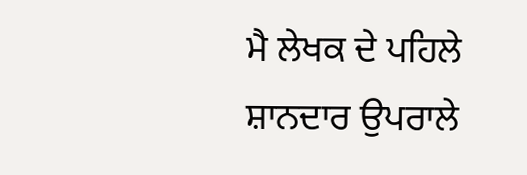ਮੈ ਲੇਖਕ ਦੇ ਪਹਿਲੇ ਸ਼ਾਨਦਾਰ ਉਪਰਾਲੇ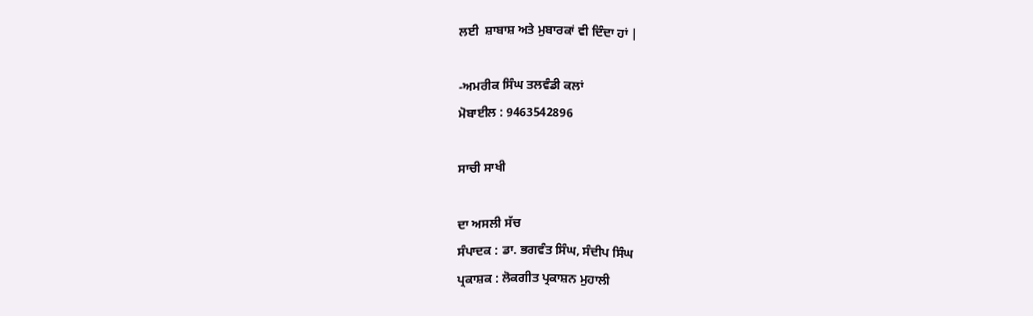ਲਈ  ਸ਼ਾਬਾਸ਼ ਅਤੇ ਮੁਬਾਰਕਾਂ ਵੀ ਦਿੰਦਾ ਹਾਂ |

-ਅਮਰੀਕ ਸਿੰਘ ਤਲਵੰਡੀ ਕਲਾਂ
ਮੋਬਾਈਲ : 9463542896

ਸਾਚੀ ਸਾਖੀ

ਦਾ ਅਸਲੀ ਸੱਚ
ਸੰਪਾਦਕ : ਡਾ. ਭਗਵੰਤ ਸਿੰਘ, ਸੰਦੀਪ ਸਿੰਘ
ਪ੍ਰਕਾਸ਼ਕ : ਲੋਕਗੀਤ ਪ੍ਰਕਾਸ਼ਨ ਮੁਹਾਲੀ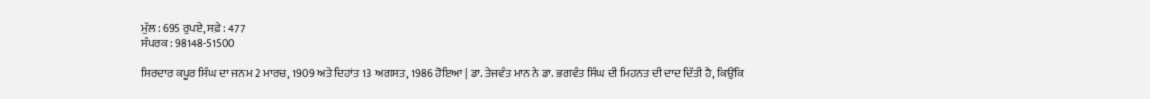ਮੁੱਲ : 695 ਰੁਪਏ, ਸਫ਼ੇ : 477
ਸੰਪਰਕ : 98148-51500

ਸਿਰਦਾਰ ਕਪੂਰ ਸਿੰਘ ਦਾ ਜਨਮ 2 ਮਾਰਚ, 1909 ਅਤੇ ਦਿਹਾਂਤ 13 ਅਗਸਤ, 1986 ਹੋਇਆ | ਡਾ. ਤੇਜਵੰਤ ਮਾਨ ਨੇ ਡਾ. ਭਗਵੰਤ ਸਿੰਘ ਦੀ ਮਿਹਨਤ ਦੀ ਦਾਦ ਦਿੱਤੀ ਹੈ, ਕਿਉਂਕਿ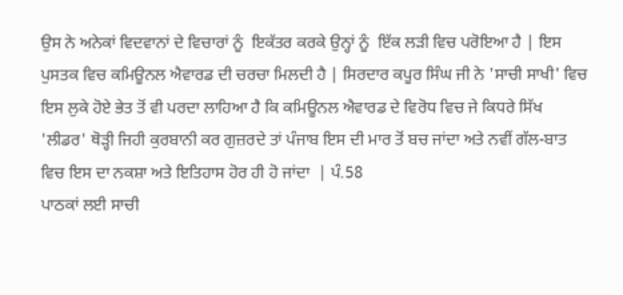ਉਸ ਨੇ ਅਨੇਕਾਂ ਵਿਦਵਾਨਾਂ ਦੇ ਵਿਚਾਰਾਂ ਨੂੰ  ਇਕੱਤਰ ਕਰਕੇ ਉਨ੍ਹਾਂ ਨੂੰ  ਇੱਕ ਲੜੀ ਵਿਚ ਪਰੋਇਆ ਹੈ | ਇਸ ਪੁਸਤਕ ਵਿਚ ਕਮਿਊਨਲ ਐਵਾਰਡ ਦੀ ਚਰਚਾ ਮਿਲਦੀ ਹੈ | ਸਿਰਦਾਰ ਕਪੂਰ ਸਿੰਘ ਜੀ ਨੇ 'ਸਾਚੀ ਸਾਖੀ' ਵਿਚ ਇਸ ਲੁਕੇ ਹੋਏ ਭੇਤ ਤੋਂ ਵੀ ਪਰਦਾ ਲਾਹਿਆ ਹੈ ਕਿ ਕਮਿਊਨਲ ਐਵਾਰਡ ਦੇ ਵਿਰੋਧ ਵਿਚ ਜੇ ਕਿਧਰੇ ਸਿੱਖ 'ਲੀਡਰ' ਥੋੜ੍ਹੀ ਜਿਹੀ ਕੁਰਬਾਨੀ ਕਰ ਗੁਜ਼ਰਦੇ ਤਾਂ ਪੰਜਾਬ ਇਸ ਦੀ ਮਾਰ ਤੋਂ ਬਚ ਜਾਂਦਾ ਅਤੇ ਨਵੀਂ ਗੱਲ-ਬਾਤ ਵਿਚ ਇਸ ਦਾ ਨਕਸ਼ਾ ਅਤੇ ਇਤਿਹਾਸ ਹੋਰ ਹੀ ਹੋ ਜਾਂਦਾ  | ਪੰ.58
ਪਾਠਕਾਂ ਲਈ ਸਾਚੀ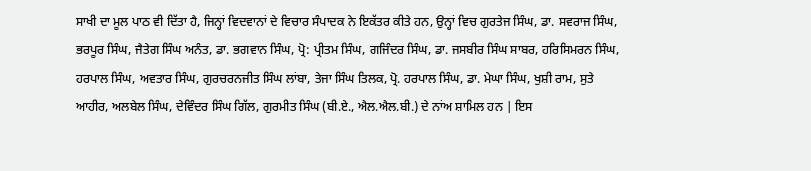ਸਾਖੀ ਦਾ ਮੂਲ ਪਾਠ ਵੀ ਦਿੱਤਾ ਹੈ, ਜਿਨ੍ਹਾਂ ਵਿਦਵਾਨਾਂ ਦੇ ਵਿਚਾਰ ਸੰਪਾਦਕ ਨੇ ਇਕੱਤਰ ਕੀਤੇ ਹਨ, ਉਨ੍ਹਾਂ ਵਿਚ ਗੁਰਤੇਜ ਸਿੰਘ, ਡਾ. ਸਵਰਾਜ ਸਿੰਘ, ਭਰਪੂਰ ਸਿੰਘ, ਜੈਤੇਗ ਸਿੰਘ ਅਨੰਤ, ਡਾ. ਭਗਵਾਨ ਸਿੰਘ, ਪ੍ਰੋ: ਪ੍ਰੀਤਮ ਸਿੰਘ, ਗਜਿੰਦਰ ਸਿੰਘ, ਡਾ. ਜਸਬੀਰ ਸਿੰਘ ਸਾਬਰ, ਹਰਿਸਿਮਰਨ ਸਿੰਘ, ਹਰਪਾਲ ਸਿੰਘ, ਅਵਤਾਰ ਸਿੰਘ, ਗੁਰਚਰਨਜੀਤ ਸਿੰਘ ਲਾਂਬਾ, ਤੇਜਾ ਸਿੰਘ ਤਿਲਕ, ਪ੍ਰੋ. ਹਰਪਾਲ ਸਿੰਘ, ਡਾ. ਮੇਘਾ ਸਿੰਘ, ਖੁਸ਼ੀ ਰਾਮ, ਸੁਤੇ ਆਹੀਰ, ਅਲਬੇਲ ਸਿੰਘ, ਦੇਵਿੰਦਰ ਸਿੰਘ ਗਿੱਲ, ਗੁਰਮੀਤ ਸਿੰਘ (ਬੀ.ਏ., ਐਲ.ਐਲ.ਬੀ.) ਦੇ ਨਾਂਅ ਸ਼ਾਮਿਲ ਹਨ | ਇਸ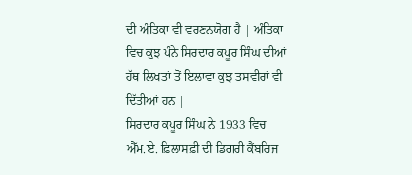ਦੀ ਅੰਤਿਕਾ ਵੀ ਵਰਣਨਯੋਗ ਹੈ | ਅੰਤਿਕਾ ਵਿਚ ਕੁਝ ਪੰਨੇ ਸਿਰਦਾਰ ਕਪੂਰ ਸਿੰਘ ਦੀਆਂ ਹੱਥ ਲਿਖਤਾਂ ਤੋਂ ਇਲਾਵਾ ਕੁਝ ਤਸਵੀਰਾਂ ਵੀ ਦਿੱਤੀਆਂ ਹਨ |
ਸਿਰਦਾਰ ਕਪੂਰ ਸਿੰਘ ਨੇ 1933 ਵਿਚ ਐੱਮ.ਏ. ਫ਼ਿਲਾਸਫ਼ੀ ਦੀ ਡਿਗਰੀ ਕੈਂਬਰਿਜ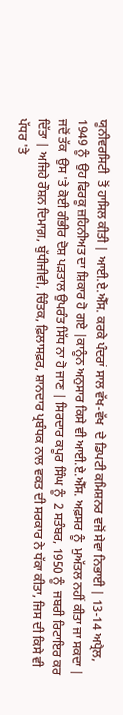ਯੂਨੀਵਰਸਿਟੀ  ਤੋਂ ਹਾਸਿਲ ਕੀਤੀ | ਆਈ.ਏ.ਐੱਸ. ਕਰਕੇ ਪੰਦਰਾਂ ਸਾਲ ਵੱਖ-ਵੱਖ  ਦੇ ਡਿਪਟੀ ਕਮਿਸ਼ਨਰ ਵਜੋਂ ਸੇਵਾ ਨਿਭਾਈ | 13-14 ਅਪ੍ਰੈਲ, 1949 ਨੂੰ  ਉਹ ਫਿਰਕੂ ਜ਼ਹਿਨੀਅਤ ਦਾ ਸ਼ਿਕਾਰ ਹੋ ਗਏ |ਕਾਨੂੰਨ ਅਨੁਸਾਰ ਕਿਸੇ ਵੀ ਆਈ.ਏ.ਐੱਸ. ਅਫ਼ਸਰ ਨੂੰ  ਮੁਅੱਤਲ ਨਹੀਂ ਕੀਤਾ ਜਾ ਸਕਦਾ | ਜਦੋਂ ਤੱਕ  ਉਸ 'ਤੇ ਕੋਈ ਗੰਭੀਰ ਦੋਸ਼ ਪੜਤਾਲ ਉਪਰੰਤ ਸਿੱਧ ਨਾ ਹੋ ਜਾਣ | ਸਿਰਦਾਰ ਕਪੂਰ ਸਿੰਘ ਨੂੰ  2 ਸਤੰਬਰ, 1950 ਨੂੰ  ਜਬਰੀ ਰਿਟਾਇਰ ਕਰ ਦਿੱਤਾ | ਅਜਿਹੇ ਰੌਸ਼ਨ ਦਿਮਾਗ਼, ਬੁੱਧੀਜੀਵੀ, ਚਿੰਤਕ, ਫ਼ਿਲਾਸਫ਼ਰ, ਸ਼ਾਨਦਾਰ ਪ੍ਰਬੰਧਕ ਨਾਲ ਵਕਤ ਦੀ ਸਰਕਾਰ ਨੇ ਧੱਕਾ ਕੀਤਾ, ਜਿਸ ਦੀ ਕਿਸੇ ਵੀ ਪੱਧਰ 'ਤੇ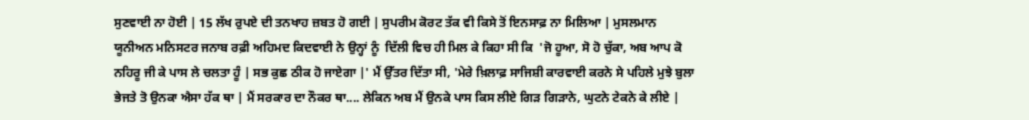ਸੁਣਵਾਈ ਨਾ ਹੋਈ | 15 ਲੱਖ ਰੁਪਏ ਦੀ ਤਨਖਾਹ ਜ਼ਬਤ ਹੋ ਗਈ | ਸੁਪਰੀਮ ਕੋਰਟ ਤੱਕ ਵੀ ਕਿਸੇ ਤੋਂ ਇਨਸਾਫ਼ ਨਾ ਮਿਲਿਆ | ਮੁਸਲਮਾਨ ਯੂਨੀਅਨ ਮਨਿਸਟਰ ਜਨਾਬ ਰਫ਼ੀ ਅਹਿਮਦ ਕਿਦਵਾਈ ਨੇ ਉਨ੍ਹਾਂ ਨੂੰ  ਦਿੱਲੀ ਵਿਚ ਹੀ ਮਿਲ ਕੇ ਕਿਹਾ ਸੀ ਕਿ  'ਜੋ ਹੂਆ, ਸੋ ਹੋ ਚੁੱਕਾ, ਅਬ ਆਪ ਕੋ ਨਹਿਰੂ ਜੀ ਕੇ ਪਾਸ ਲੇ ਚਲਤਾ ਹੂੰ | ਸਭ ਕੁਛ ਠੀਕ ਹੋ ਜਾਏਗਾ |' ਮੈਂ ਉੱਤਰ ਦਿੱਤਾ ਸੀ, 'ਮੇਰੇ ਖ਼ਿਲਾਫ਼ ਸਾਜਿਸ਼ੀ ਕਾਰਵਾਈ ਕਰਨੇ ਸੇ ਪਹਿਲੇ ਮੁਝੇ ਬੁਲਾ ਭੇਜਤੇ ਤੋ ਉਨਕਾ ਐਸਾ ਹੱਕ ਥਾ | ਮੈਂ ਸਰਕਾਰ ਦਾ ਨੌਕਰ ਥਾ.... ਲੇਕਿਨ ਅਬ ਮੈਂ ਉਨਕੇ ਪਾਸ ਕਿਸ ਲੀਏ ਗਿੜ ਗਿੜਾਨੇ, ਘੁਟਨੇ ਟੇਕਨੇ ਕੇ ਲੀਏ |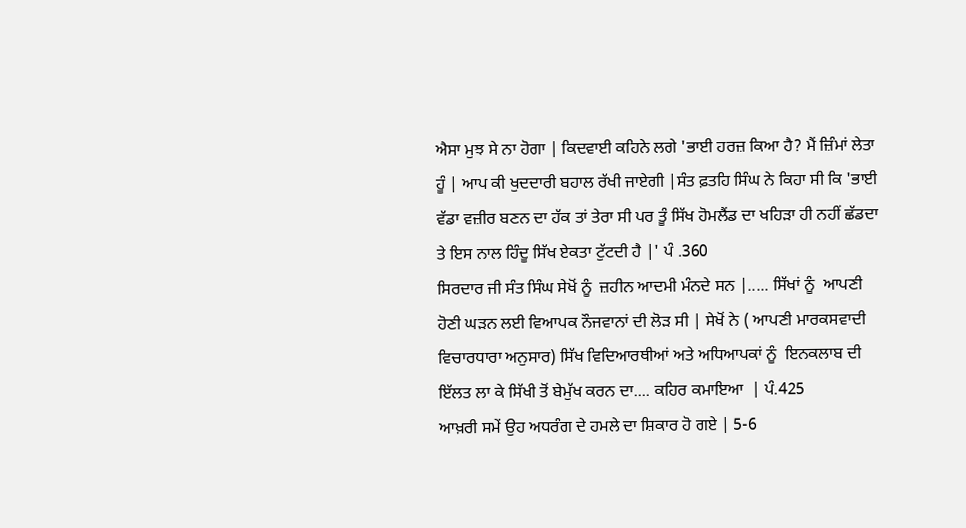ਐਸਾ ਮੁਝ ਸੇ ਨਾ ਹੋਗਾ | ਕਿਦਵਾਈ ਕਹਿਨੇ ਲਗੇ 'ਭਾਈ ਹਰਜ਼ ਕਿਆ ਹੈ? ਮੈਂ ਜ਼ਿੰਮਾਂ ਲੇਤਾ ਹੂੰ | ਆਪ ਕੀ ਖੁਦਦਾਰੀ ਬਹਾਲ ਰੱਖੀ ਜਾਏਗੀ |ਸੰਤ ਫ਼ਤਹਿ ਸਿੰਘ ਨੇ ਕਿਹਾ ਸੀ ਕਿ 'ਭਾਈ ਵੱਡਾ ਵਜ਼ੀਰ ਬਣਨ ਦਾ ਹੱਕ ਤਾਂ ਤੇਰਾ ਸੀ ਪਰ ਤੂੰ ਸਿੱਖ ਹੋਮਲੈਂਡ ਦਾ ਖਹਿੜਾ ਹੀ ਨਹੀਂ ਛੱਡਦਾ ਤੇ ਇਸ ਨਾਲ ਹਿੰਦੂ ਸਿੱਖ ਏਕਤਾ ਟੁੱਟਦੀ ਹੈ |' ਪੰ .360
ਸਿਰਦਾਰ ਜੀ ਸੰਤ ਸਿੰਘ ਸੇਖੋਂ ਨੂੰ  ਜ਼ਹੀਨ ਆਦਮੀ ਮੰਨਦੇ ਸਨ |..... ਸਿੱਖਾਂ ਨੂੰ  ਆਪਣੀ ਹੋਣੀ ਘੜਨ ਲਈ ਵਿਆਪਕ ਨੌਜਵਾਨਾਂ ਦੀ ਲੋੜ ਸੀ | ਸੇਖੋਂ ਨੇ ( ਆਪਣੀ ਮਾਰਕਸਵਾਦੀ ਵਿਚਾਰਧਾਰਾ ਅਨੁਸਾਰ) ਸਿੱਖ ਵਿਦਿਆਰਥੀਆਂ ਅਤੇ ਅਧਿਆਪਕਾਂ ਨੂੰ  ਇਨਕਲਾਬ ਦੀ ਇੱਲਤ ਲਾ ਕੇ ਸਿੱਖੀ ਤੋਂ ਬੇਮੁੱਖ ਕਰਨ ਦਾ.... ਕਹਿਰ ਕਮਾਇਆ  | ਪੰ.425
ਆਖ਼ਰੀ ਸਮੇਂ ਉਹ ਅਧਰੰਗ ਦੇ ਹਮਲੇ ਦਾ ਸ਼ਿਕਾਰ ਹੋ ਗਏ | 5-6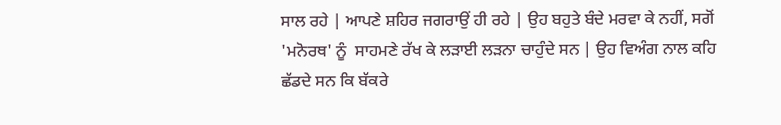ਸਾਲ ਰਹੇ | ਆਪਣੇ ਸ਼ਹਿਰ ਜਗਰਾਉਂ ਹੀ ਰਹੇ | ਉਹ ਬਹੁਤੇ ਬੰਦੇ ਮਰਵਾ ਕੇ ਨਹੀਂ, ਸਗੋਂ 'ਮਨੋਰਥ' ਨੂੰ  ਸਾਹਮਣੇ ਰੱਖ ਕੇ ਲੜਾਈ ਲੜਨਾ ਚਾਹੁੰਦੇ ਸਨ | ਉਹ ਵਿਅੰਗ ਨਾਲ ਕਹਿ ਛੱਡਦੇ ਸਨ ਕਿ ਬੱਕਰੇ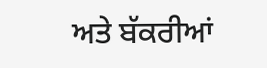ਅਤੇ ਬੱਕਰੀਆਂ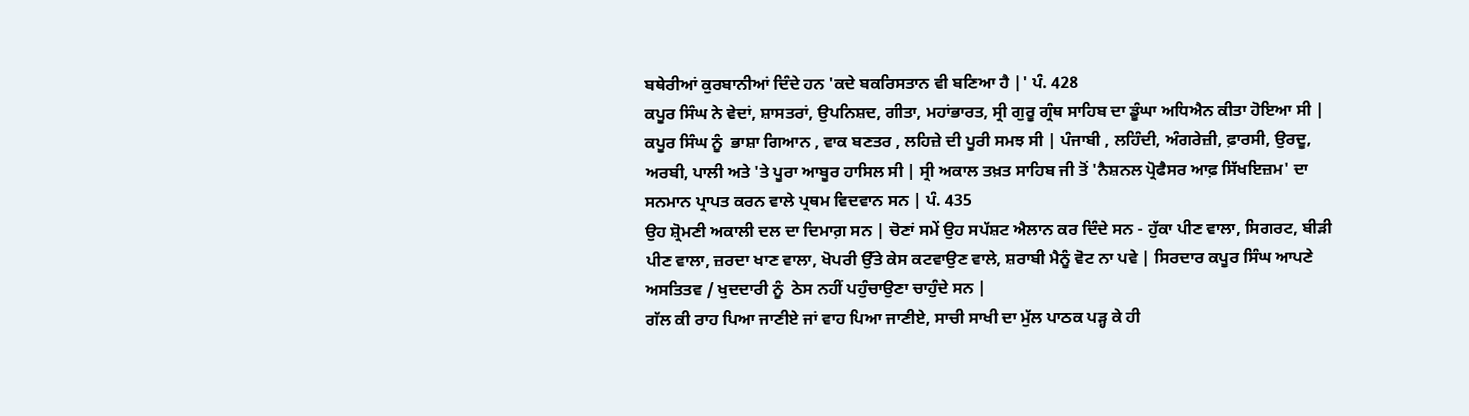ਬਥੇਰੀਆਂ ਕੁਰਬਾਨੀਆਂ ਦਿੰਦੇ ਹਨ 'ਕਦੇ ਬਕਰਿਸਤਾਨ ਵੀ ਬਣਿਆ ਹੈ |' ਪੰ. 428
ਕਪੂਰ ਸਿੰਘ ਨੇ ਵੇਦਾਂ, ਸ਼ਾਸਤਰਾਂ, ਉਪਨਿਸ਼ਦ, ਗੀਤਾ, ਮਹਾਂਭਾਰਤ, ਸ੍ਰੀ ਗੁਰੂ ਗ੍ਰੰਥ ਸਾਹਿਬ ਦਾ ਡੂੰਘਾ ਅਧਿਐਨ ਕੀਤਾ ਹੋਇਆ ਸੀ | ਕਪੂਰ ਸਿੰਘ ਨੂੰ  ਭਾਸ਼ਾ ਗਿਆਨ , ਵਾਕ ਬਣਤਰ , ਲਹਿਜ਼ੇ ਦੀ ਪੂਰੀ ਸਮਝ ਸੀ | ਪੰਜਾਬੀ , ਲਹਿੰਦੀ, ਅੰਗਰੇਜ਼ੀ, ਫ਼ਾਰਸੀ, ਉਰਦੂ, ਅਰਬੀ, ਪਾਲੀ ਅਤੇ 'ਤੇ ਪੂਰਾ ਆਬੂਰ ਹਾਸਿਲ ਸੀ | ਸ੍ਰੀ ਅਕਾਲ ਤਖ਼ਤ ਸਾਹਿਬ ਜੀ ਤੋਂ 'ਨੈਸ਼ਨਲ ਪ੍ਰੋਫੈਸਰ ਆਫ਼ ਸਿੱਖਇਜ਼ਮ' ਦਾ ਸਨਮਾਨ ਪ੍ਰਾਪਤ ਕਰਨ ਵਾਲੇ ਪ੍ਰਥਮ ਵਿਦਵਾਨ ਸਨ | ਪੰ. 435
ਉਹ ਸ਼੍ਰੋਮਣੀ ਅਕਾਲੀ ਦਲ ਦਾ ਦਿਮਾਗ਼ ਸਨ | ਚੋਣਾਂ ਸਮੇਂ ਉਹ ਸਪੱਸ਼ਟ ਐਲਾਨ ਕਰ ਦਿੰਦੇ ਸਨ - ਹੁੱਕਾ ਪੀਣ ਵਾਲਾ, ਸਿਗਰਟ, ਬੀੜੀ ਪੀਣ ਵਾਲਾ, ਜ਼ਰਦਾ ਖਾਣ ਵਾਲਾ, ਖੋਪਰੀ ਉੱਤੇ ਕੇਸ ਕਟਵਾਉਣ ਵਾਲੇ, ਸ਼ਰਾਬੀ ਮੈਨੂੰ ਵੋਟ ਨਾ ਪਵੇ | ਸਿਰਦਾਰ ਕਪੂਰ ਸਿੰਘ ਆਪਣੇ ਅਸਤਿਤਵ / ਖੁਦਦਾਰੀ ਨੂੰ  ਠੇਸ ਨਹੀਂ ਪਹੁੰਚਾਉਣਾ ਚਾਹੁੰਦੇ ਸਨ |
ਗੱਲ ਕੀ ਰਾਹ ਪਿਆ ਜਾਣੀਏ ਜਾਂ ਵਾਹ ਪਿਆ ਜਾਣੀਏ, ਸਾਚੀ ਸਾਖੀ ਦਾ ਮੁੱਲ ਪਾਠਕ ਪੜ੍ਹ ਕੇ ਹੀ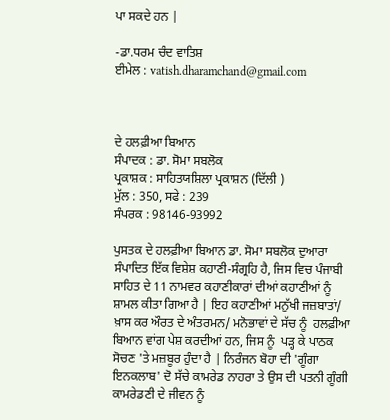ਪਾ ਸਕਦੇ ਹਨ |

-ਡਾ.ਧਰਮ ਚੰਦ ਵਾਤਿਸ਼
ਈਮੇਲ : vatish.dharamchand@gmail.com



ਦੇ ਹਲਫ਼ੀਆ ਬਿਆਨ
ਸੰਪਾਦਕ : ਡਾ. ਸੋਮਾ ਸਬਲੋਕ
ਪ੍ਰਕਾਸ਼ਕ : ਸਾਹਿਤਯਸ਼ਿਲਾ ਪ੍ਰਕਾਸ਼ਨ (ਦਿੱਲੀ )
ਮੁੱਲ : 350, ਸਫੇ : 239
ਸੰਪਰਕ : 98146-93992

ਪੁਸਤਕ ਦੇ ਹਲਫ਼ੀਆ ਬਿਆਨ ਡਾ. ਸੋਮਾ ਸਬਲੋਕ ਦੁਆਰਾ ਸੰਪਾਦਿਤ ਇੱਕ ਵਿਸ਼ੇਸ਼ ਕਹਾਣੀ-ਸੰਗ੍ਰਹਿ ਹੈ, ਜਿਸ ਵਿਚ ਪੰਜਾਬੀ ਸਾਹਿਤ ਦੇ 11 ਨਾਮਵਰ ਕਹਾਣੀਕਾਰਾਂ ਦੀਆਂ ਕਹਾਣੀਆਂ ਨੂੰ  ਸ਼ਾਮਲ ਕੀਤਾ ਗਿਆ ਹੈ | ਇਹ ਕਹਾਣੀਆਂ ਮਨੁੱਖੀ ਜਜ਼ਬਾਤਾਂ/ ਖ਼ਾਸ ਕਰ ਔਰਤ ਦੇ ਅੰਤਰਮਨ/ ਮਨੋਭਾਵਾਂ ਦੇ ਸੱਚ ਨੂੰ  ਹਲਫ਼ੀਆ ਬਿਆਨ ਵਾਂਗ ਪੇਸ਼ ਕਰਦੀਆਂ ਹਨ, ਜਿਸ ਨੂੰ  ਪੜ੍ਹ ਕੇ ਪਾਠਕ ਸੋਚਣ 'ਤੇ ਮਜ਼ਬੂਰ ਹੁੰਦਾ ਹੈ | ਨਿਰੰਜਨ ਬੋਹਾ ਦੀ 'ਗੂੰਗਾ ਇਨਕਲਾਬ' ਦੋ ਸੱਚੇ ਕਾਮਰੇਡ ਨਾਹਰਾ ਤੇ ਉਸ ਦੀ ਪਤਨੀ ਗੂੰਗੀ ਕਾਮਰੇਡਣੀ ਦੇ ਜੀਵਨ ਨੂੰ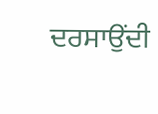ਦਰਸਾਉਂਦੀ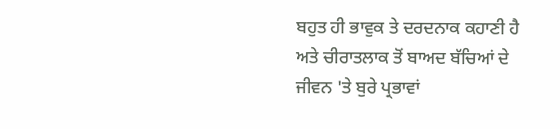ਬਹੁਤ ਹੀ ਭਾਵੁਕ ਤੇ ਦਰਦਨਾਕ ਕਹਾਣੀ ਹੈ ਅਤੇ ਚੀਰਾਤਲਾਕ ਤੋਂ ਬਾਅਦ ਬੱਚਿਆਂ ਦੇ ਜੀਵਨ 'ਤੇ ਬੁਰੇ ਪ੍ਰਭਾਵਾਂ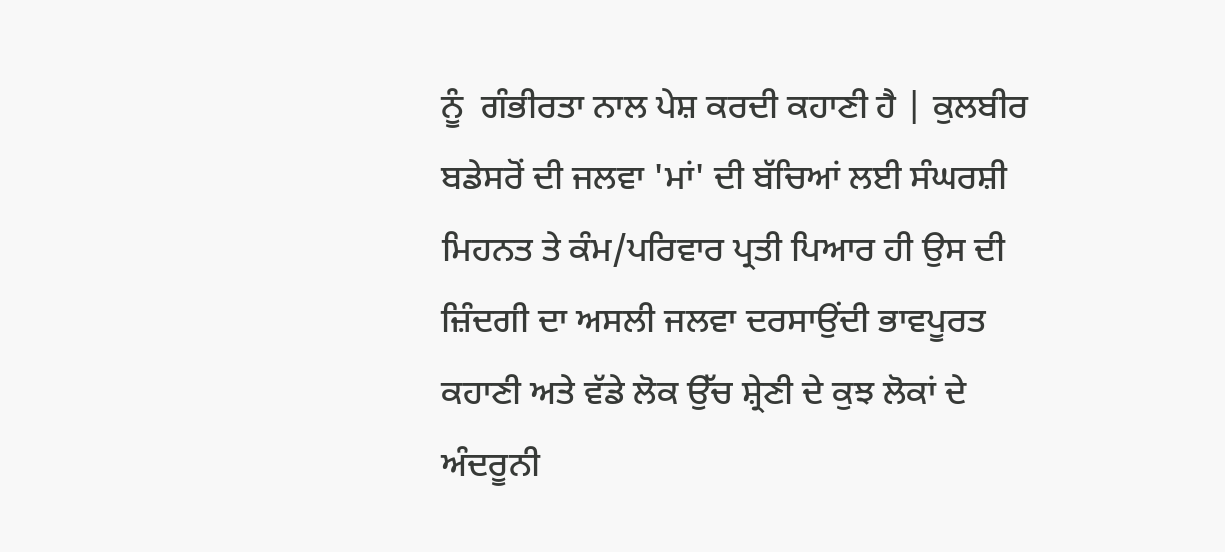ਨੂੰ  ਗੰਭੀਰਤਾ ਨਾਲ ਪੇਸ਼ ਕਰਦੀ ਕਹਾਣੀ ਹੈ | ਕੁਲਬੀਰ ਬਡੇਸਰੋਂ ਦੀ ਜਲਵਾ 'ਮਾਂ' ਦੀ ਬੱਚਿਆਂ ਲਈ ਸੰਘਰਸ਼ੀ ਮਿਹਨਤ ਤੇ ਕੰਮ/ਪਰਿਵਾਰ ਪ੍ਰਤੀ ਪਿਆਰ ਹੀ ਉਸ ਦੀ ਜ਼ਿੰਦਗੀ ਦਾ ਅਸਲੀ ਜਲਵਾ ਦਰਸਾਉਂਦੀ ਭਾਵਪੂਰਤ ਕਹਾਣੀ ਅਤੇ ਵੱਡੇ ਲੋਕ ਉੱਚ ਸ਼੍ਰੇਣੀ ਦੇ ਕੁਝ ਲੋਕਾਂ ਦੇ ਅੰਦਰੂਨੀ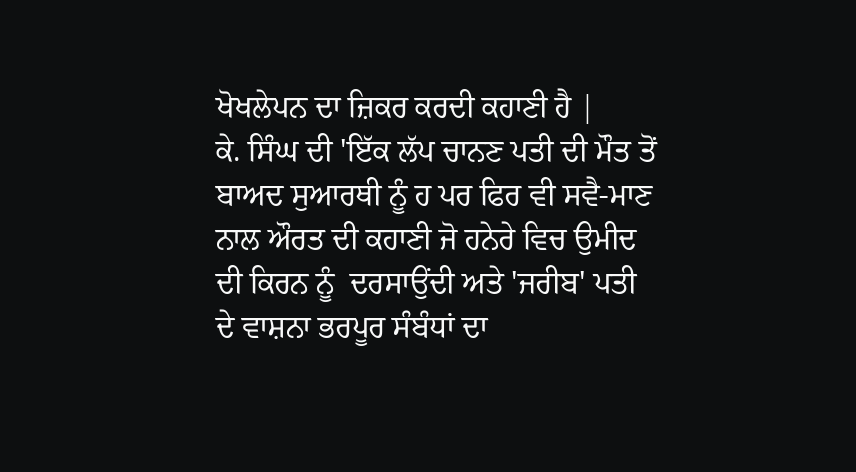ਖੋਖਲੇਪਨ ਦਾ ਜ਼ਿਕਰ ਕਰਦੀ ਕਹਾਣੀ ਹੈ |
ਕੇ. ਸਿੰਘ ਦੀ 'ਇੱਕ ਲੱਪ ਚਾਨਣ ਪਤੀ ਦੀ ਮੌਤ ਤੋਂ ਬਾਅਦ ਸੁਆਰਥੀ ਨੂੰ ਹ ਪਰ ਫਿਰ ਵੀ ਸਵੈ-ਮਾਣ ਨਾਲ ਔਰਤ ਦੀ ਕਹਾਣੀ ਜੋ ਹਨੇਰੇ ਵਿਚ ਉਮੀਦ ਦੀ ਕਿਰਨ ਨੂੰ  ਦਰਸਾਉਂਦੀ ਅਤੇ 'ਜਰੀਬ' ਪਤੀ ਦੇ ਵਾਸ਼ਨਾ ਭਰਪੂਰ ਸੰਬੰਧਾਂ ਦਾ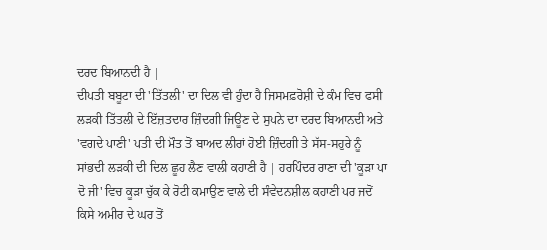ਦਰਦ ਬਿਆਨਦੀ ਹੈ |
ਦੀਪਤੀ ਬਬੂਟਾ ਦੀ 'ਤਿੱਤਲੀ' ਦਾ ਦਿਲ ਵੀ ਹੁੰਦਾ ਹੈ ਜਿਸਮਫ਼ਰੋਸ਼ੀ ਦੇ ਕੰਮ ਵਿਚ ਫਸੀ ਲੜਕੀ ਤਿੱਤਲੀ ਦੇ ਇੱਜ਼ਤਦਾਰ ਜ਼ਿੰਦਗੀ ਜਿਊਣ ਦੇ ਸੁਪਨੇ ਦਾ ਦਰਦ ਬਿਆਨਦੀ ਅਤੇ 'ਵਗਦੇ ਪਾਣੀ' ਪਤੀ ਦੀ ਮੌਤ ਤੋਂ ਬਾਅਦ ਲੀਰਾਂ ਹੋਈ ਜ਼ਿੰਦਗੀ ਤੇ ਸੱਸ-ਸਹੁਰੇ ਨੂੰ  ਸਾਂਭਦੀ ਲੜਕੀ ਦੀ ਦਿਲ ਛੂਹ ਲੈਣ ਵਾਲੀ ਕਹਾਣੀ ਹੈ | ਹਰਪਿੰਦਰ ਰਾਣਾ ਦੀ 'ਕੂੜਾ ਪਾ ਦੋ ਜੀ' ਵਿਚ ਕੂੜਾ ਚੁੱਕ ਕੇ ਰੋਟੀ ਕਮਾਉਣ ਵਾਲੇ ਦੀ ਸੰਵੇਦਨਸ਼ੀਲ ਕਹਾਣੀ ਪਰ ਜਦੋਂ ਕਿਸੇ ਅਮੀਰ ਦੇ ਘਰ ਤੋਂ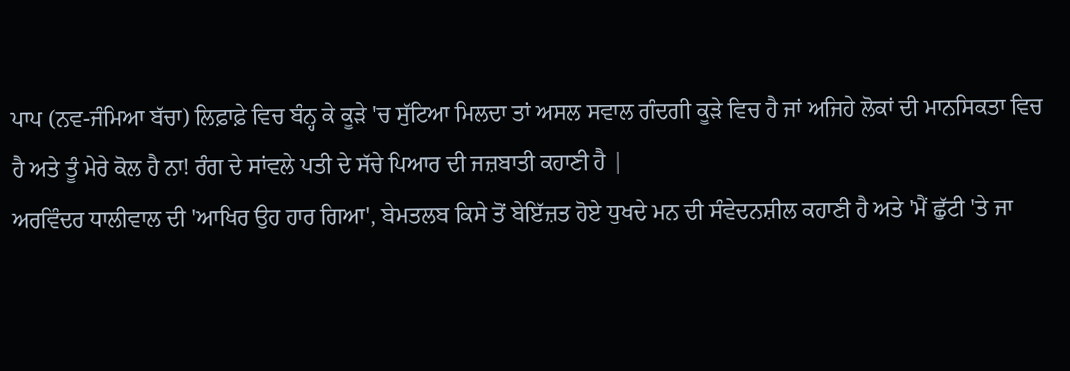ਪਾਪ (ਨਵ-ਜੰਮਿਆ ਬੱਚਾ) ਲਿਫ਼ਾਫ਼ੇ ਵਿਚ ਬੰਨ੍ਹ ਕੇ ਕੂੜੇ 'ਚ ਸੁੱਟਿਆ ਮਿਲਦਾ ਤਾਂ ਅਸਲ ਸਵਾਲ ਗੰਦਗੀ ਕੂੜੇ ਵਿਚ ਹੈ ਜਾਂ ਅਜਿਹੇ ਲੋਕਾਂ ਦੀ ਮਾਨਸਿਕਤਾ ਵਿਚ ਹੈ ਅਤੇ ਤੂੰ ਮੇਰੇ ਕੋਲ ਹੈ ਨਾ! ਰੰਗ ਦੇ ਸਾਂਵਲੇ ਪਤੀ ਦੇ ਸੱਚੇ ਪਿਆਰ ਦੀ ਜਜ਼ਬਾਤੀ ਕਹਾਣੀ ਹੈ |
ਅਰਵਿੰਦਰ ਧਾਲੀਵਾਲ ਦੀ 'ਆਖਿਰ ਉਹ ਹਾਰ ਗਿਆ', ਬੇਮਤਲਬ ਕਿਸੇ ਤੋਂ ਬੇਇੱਜ਼ਤ ਹੋਏ ਧੁਖਦੇ ਮਨ ਦੀ ਸੰਵੇਦਨਸ਼ੀਲ ਕਹਾਣੀ ਹੈ ਅਤੇ 'ਮੈਂ ਛੁੱਟੀ 'ਤੇ ਜਾ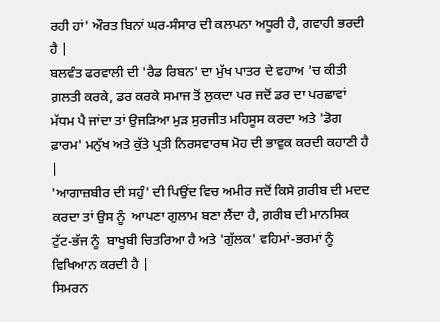ਰਹੀ ਹਾਂ' ਔਰਤ ਬਿਨਾਂ ਘਰ-ਸੰਸਾਰ ਦੀ ਕਲਪਨਾ ਅਧੂਰੀ ਹੈ, ਗਵਾਹੀ ਭਰਦੀ ਹੈ |
ਬਲਵੰਤ ਫਰਵਾਲੀ ਦੀ 'ਰੈਡ ਰਿਬਨ' ਦਾ ਮੁੱਖ ਪਾਤਰ ਦੇ ਵਹਾਅ 'ਚ ਕੀਤੀ ਗ਼ਲਤੀ ਕਰਕੇ, ਡਰ ਕਰਕੇ ਸਮਾਜ ਤੋਂ ਲੁਕਦਾ ਪਰ ਜਦੋਂ ਡਰ ਦਾ ਪਰਛਾਵਾਂ ਮੱਧਮ ਪੈ ਜਾਂਦਾ ਤਾਂ ਉਜੜਿਆ ਮੁੜ ਸੁਰਜੀਤ ਮਹਿਸੂਸ ਕਰਦਾ ਅਤੇ 'ਡੋਗ ਫ਼ਾਰਮ' ਮਨੁੱਖ ਅਤੇ ਕੁੱਤੇ ਪ੍ਰਤੀ ਨਿਰਸਵਾਰਥ ਮੋਹ ਦੀ ਭਾਵੁਕ ਕਰਦੀ ਕਹਾਣੀ ਹੈ |
'ਆਗਾਜ਼ਬੀਰ ਦੀ ਸਹੁੰ' ਦੀ ਪਿਉਂਦ ਵਿਚ ਅਮੀਰ ਜਦੋਂ ਕਿਸੇ ਗ਼ਰੀਬ ਦੀ ਮਦਦ ਕਰਦਾ ਤਾਂ ਉਸ ਨੂੰ  ਆਪਣਾ ਗੁਲਾਮ ਬਣਾ ਲੈਂਦਾ ਹੈ, ਗ਼ਰੀਬ ਦੀ ਮਾਨਸਿਕ ਟੁੱਟ-ਭੱਜ ਨੂੰ  ਬਾਖੂਬੀ ਚਿਤਰਿਆ ਹੈ ਅਤੇ 'ਗੁੱਲਕ' ਵਹਿਮਾਂ-ਭਰਮਾਂ ਨੂੰ  ਵਿਖਿਆਨ ਕਰਦੀ ਹੈ |
ਸਿਮਰਨ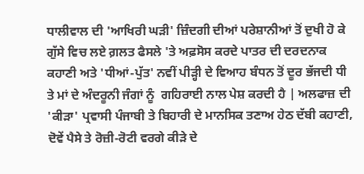ਧਾਲੀਵਾਲ ਦੀ 'ਆਖਿਰੀ ਘੜੀ' ਜ਼ਿੰਦਗੀ ਦੀਆਂ ਪਰੇਸ਼ਾਨੀਆਂ ਤੋਂ ਦੁਖੀ ਹੋ ਕੇ ਗੁੱਸੇ ਵਿਚ ਲਏ ਗ਼ਲਤ ਫੈਸਲੇ 'ਤੇ ਅਫ਼ਸੋਸ ਕਰਦੇ ਪਾਤਰ ਦੀ ਦਰਦਨਾਕ ਕਹਾਣੀ ਅਤੇ 'ਧੀਆਂ-ਪੁੱਤ' ਨਵੀਂ ਪੀੜ੍ਹੀ ਦੇ ਵਿਆਹ ਬੰਧਨ ਤੋਂ ਦੂਰ ਭੱਜਦੀ ਧੀ ਤੇ ਮਾਂ ਦੇ ਅੰਦਰੂਨੀ ਜੰਗਾਂ ਨੂੰ  ਗਹਿਰਾਈ ਨਾਲ ਪੇਸ਼ ਕਰਦੀ ਹੈ | ਅਲਫਾਜ਼ ਦੀ 'ਕੀੜਾ' ਪ੍ਰਵਾਸੀ ਪੰਜਾਬੀ ਤੇ ਬਿਹਾਰੀ ਦੇ ਮਾਨਸਿਕ ਤਣਾਅ ਹੇਠ ਦੱਬੀ ਕਹਾਣੀ, ਦੋਵੇਂ ਪੈਸੇ ਤੇ ਰੋਜ਼ੀ-ਰੋਟੀ ਵਰਗੇ ਕੀੜੇ ਦੇ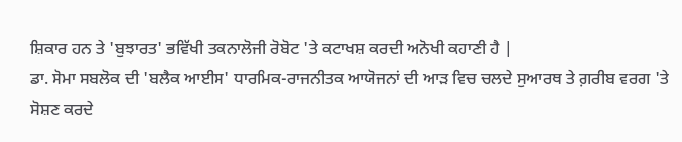ਸ਼ਿਕਾਰ ਹਨ ਤੇ 'ਬੁਝਾਰਤ' ਭਵਿੱਖੀ ਤਕਨਾਲੋਜੀ ਰੋਬੋਟ 'ਤੇ ਕਟਾਖਸ਼ ਕਰਦੀ ਅਨੋਖੀ ਕਹਾਣੀ ਹੈ |
ਡਾ. ਸੋਮਾ ਸਬਲੋਕ ਦੀ 'ਬਲੈਕ ਆਈਸ' ਧਾਰਮਿਕ-ਰਾਜਨੀਤਕ ਆਯੋਜਨਾਂ ਦੀ ਆੜ ਵਿਚ ਚਲਦੇ ਸੁਆਰਥ ਤੇ ਗ਼ਰੀਬ ਵਰਗ 'ਤੇ ਸੋਸ਼ਣ ਕਰਦੇ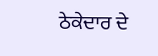ਠੇਕੇਦਾਰ ਦੇ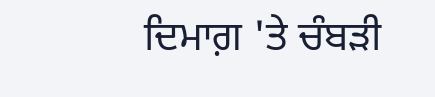ਦਿਮਾਗ਼ 'ਤੇ ਚੰਬੜੀ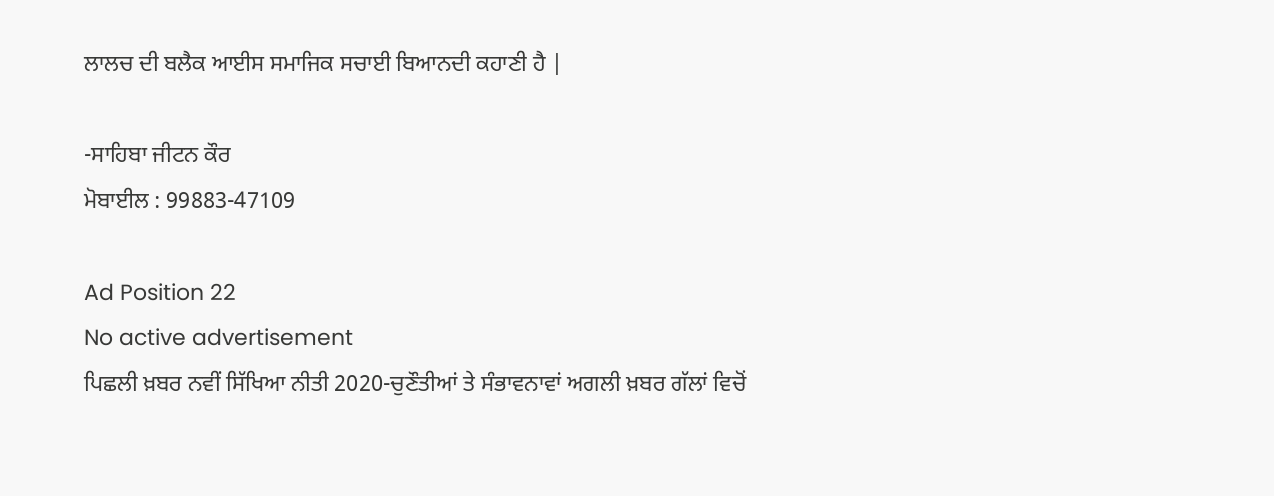ਲਾਲਚ ਦੀ ਬਲੈਕ ਆਈਸ ਸਮਾਜਿਕ ਸਚਾਈ ਬਿਆਨਦੀ ਕਹਾਣੀ ਹੈ |

-ਸਾਹਿਬਾ ਜੀਟਨ ਕੌਰ
ਮੋਬਾਈਲ : 99883-47109

Ad Position 22
No active advertisement
ਪਿਛਲੀ ਖ਼ਬਰ ਨਵੀਂ ਸਿੱਖਿਆ ਨੀਤੀ 2020-ਚੁਣੌਤੀਆਂ ਤੇ ਸੰਭਾਵਨਾਵਾਂ ਅਗਲੀ ਖ਼ਬਰ ਗੱਲਾਂ ਵਿਚੋਂ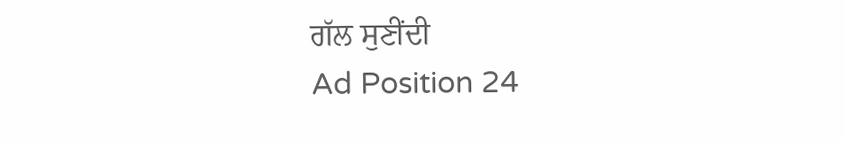ਗੱਲ ਸੁਣੀਂਦੀ
Ad Position 24